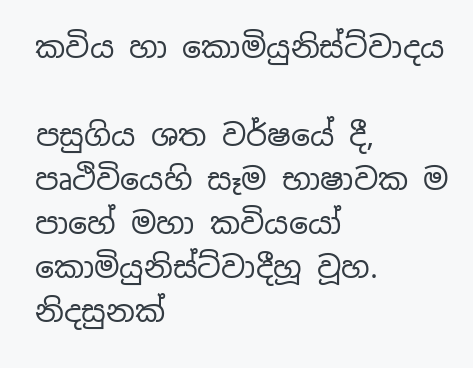කවිය හා කොමියුනිස්ට්වාදය

පසුගිය ශත වර්ෂයේ දී, පෘථිවියෙහි සෑම භාෂාවක ම පාහේ මහා කවියයෝ කොමියුනිස්ට්වාදීහූ වූහ. නිදසුනක්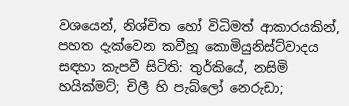වශයෙන්, නිශ්චිත හෝ විධිමත් ආකාරයකින්, පහත දැක්වෙන කවීහූ කොමියුනිස්ට්වාදය සඳහා කැපවී සිටිති: තුර්කියේ, නසිමි හයික්මට්; චිලී හි පැබ්ලෝ නෙරුඩා;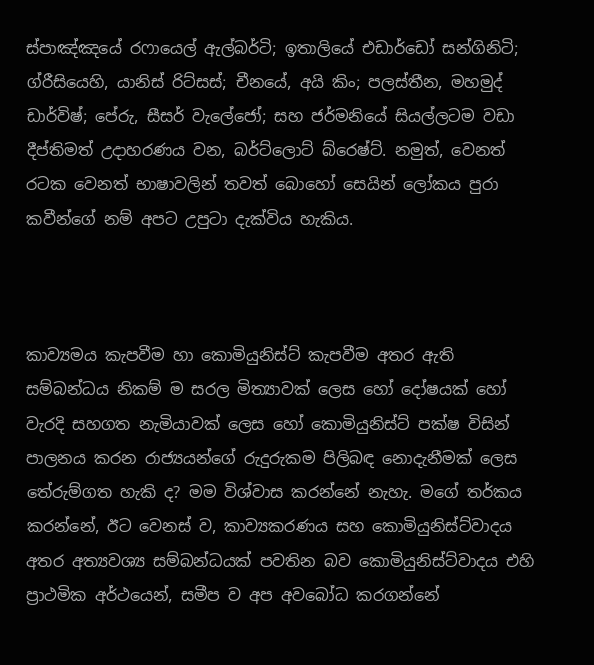ස්පාඤ්ඤයේ රෆායෙල් ඇල්බර්ටි; ඉතාලියේ එඩාර්ඩෝ සන්ගිනිටි; ග්රීසියෙහි, යානිස් රිට්සස්; චීනයේ, අයි කිං; පලස්තීන, මහමුද් ඩාර්විෂ්; පේරු, සීසර් වැලේජෝ; සහ ජර්මනියේ සියල්ලටම වඩා දීප්තිමත් උදාහරණය වන, බර්ට්ලොට් බ්රෙෂ්ට්. නමුත්, වෙනත් රටක වෙනත් භාෂාවලින් තවත් බොහෝ සෙයින් ලෝකය පුරා කවීන්ගේ නම් අපට උපුටා දැක්විය හැකිය.



කාව්‍යමය කැපවීම හා කොමියුනිස්ට් කැපවීම අතර ඇති සම්බන්ධය නිකම් ම සරල මිත්‍යාවක් ලෙස හෝ දෝෂයක් හෝ වැරදි සහගත නැමියාවක් ලෙස හෝ කොමියුනිස්ට් පක්ෂ විසින් පාලනය කරන රාජ්‍යයන්ගේ රුදුරුකම පිලිබඳ නොදැනීමක් ලෙස තේරුම්ගත හැකි ද? මම විශ්වාස කරන්නේ නැහැ. මගේ තර්කය කරන්නේ, ඊට වෙනස් ව, කාව්‍යකරණය සහ කොමියුනිස්ට්වාදය අතර අත්‍යවශ්‍ය සම්බන්ධයක් පවතින බව කොමියුනිස්ට්වාදය එහි ප්‍රාථමික අර්ථයෙන්, සමීප ව අප අවබෝධ කරගන්නේ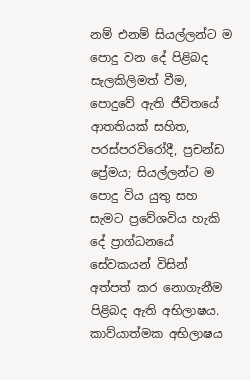නම් එනම් සියල්ලන්ට ම පොදු වන දේ පිළිබද සැලකිලිමත් වීම, පොදුවේ ඇති ජීවිතයේ ආතතියක් සහිත, පරස්පරවිරෝදී, ප්‍රචන්ඩ ප්‍රේමය; සියල්ලන්ට ම පොදු විය යුතු සහ සැමට ප්‍රවේශවිය හැකි දේ ප්‍රාග්ධනයේ සේවකයන් විසින් අත්පත් කර නොගැනීම පිළිබද ඇති අභිලාෂය. කාව්යාත්මක අභිලාෂය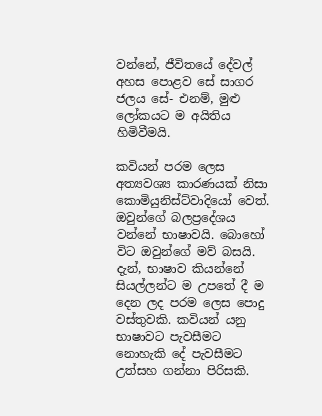වන්නේ, ජීවිතයේ දේවල් අහස පොළව සේ සාගර ජලය සේ- එනම්, මුළු ලෝකයට ම අයිතිය හිමිවීමයි.

කවියන් පරම ලෙස අත්‍යවශ්‍ය කාරණයක් නිසා කොමියුනිස්ට්වාදියෝ වෙත්. ඔවුන්ගේ බලප්‍රදේශය වන්නේ භාෂාවයි. බොහෝ විට ඔවුන්ගේ මව් බසයි. දැන්, භාෂාව කියන්නේ සියල්ලන්ට ම උපතේ දී ම දෙන ලද පරම ලෙස පොදු වස්තුවකි. කවියන් යනු භාෂාවට පැවසීමට නොහැකි දේ පැවසීමට උත්සහ ගන්නා පිරිසකි.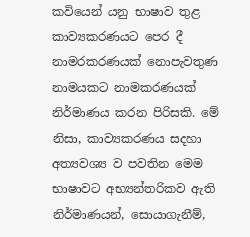කවියෙන් යනු භාෂාව තුළ කාව්‍යකරණයට පෙර දී නාමරකරණයක් නොපැවතුණ නාමයකට නාමකරණයක් නිර්මාණය කරන පිරිසකි. මේ නිසා, කාව්‍යකරණය සදහා අත්‍යවශ්‍ය ව පවතින මෙම භාෂාවට අභ්‍යන්තරිකව ඇති නිර්මාණයන්, සොයාගැනීම්,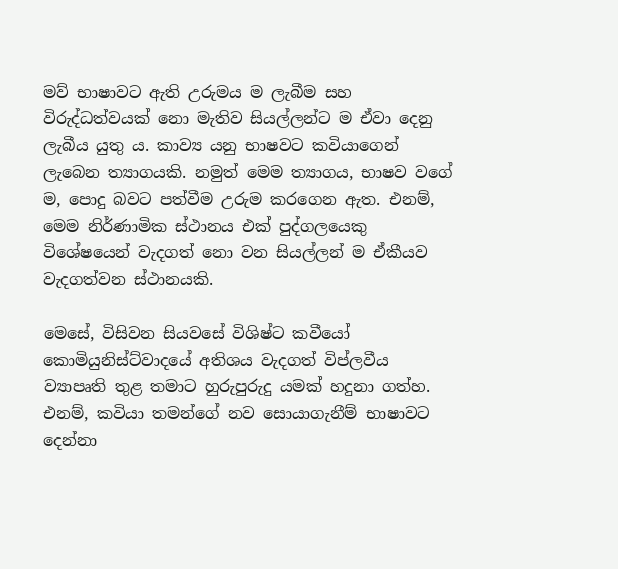මව් භාෂාවට ඇති උරුමය ම ලැබීම සහ විරුද්ධත්වයක් නො මැතිව සියල්ලන්ට ම ඒවා දෙනු ලැබීය යුතු ය. කාව්‍ය යනු භාෂවට කවියාගෙන් ලැබෙන ත්‍යාගයකි. නමුත් මෙම ත්‍යාගය, භාෂව වගේ ම, පොදු බවට පත්වීම උරුම කරගෙන ඇත. එනම්, මෙම නිර්ණාමික ස්ථානය එක් පුද්ගලයෙකු විශේෂයෙන් වැදගත් නො වන සියල්ලන් ම ඒකීයව වැදගත්වන ස්ථානයකි.

මෙසේ, විසිවන සියවසේ විශිෂ්ට කවීයෝ කොමියුනිස්ට්වාදයේ අතිශය වැදගත් විප්ලවීය ව්‍යාපෘති තුළ තමාට හුරුපුරුදු යමක් හදුනා ගත්හ. එනම්, කවියා තමන්ගේ නව සොයාගැනීම් භාෂාවට දෙන්නා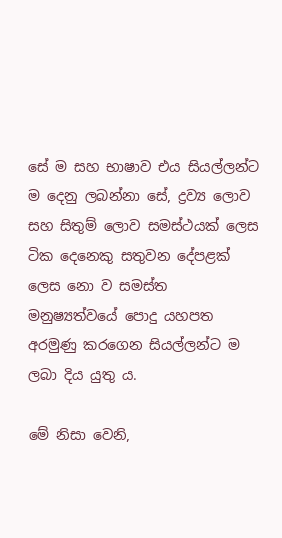සේ ම සහ භාෂාව එය සියල්ලන්ට ම දෙනු ලබන්නා සේ, ද්‍රව්‍ය ලොව සහ සිතුම් ලොව සමස්ථයක් ලෙස ටික දෙනෙකු සතුවන දේපළක් ලෙස නො ව සමස්ත මනුෂ්‍යත්වයේ පොදු යහපත අරමුණු කරගෙන සියල්ලන්ට ම ලබා දිය යුතු ය.

මේ නිසා වෙනි,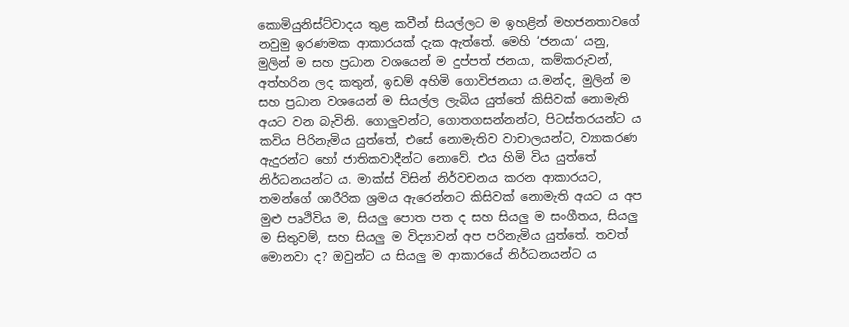කොමියුනිස්ට්වාදය තුළ කවීන් සියල්ලට ම ඉහළින් මහජනතාවගේ නවුමු ඉරණමක ආකාරයක් දැක ඇත්තේ. මෙහි ‘ජනයා‘ යනු, මුලින් ම සහ ප්‍රධාන වශයෙන් ම දුප්පත් ජනයා, කම්කරුවන්, අත්හරින ලද කතුන්, ඉඩම් අහිමි ගොවිජනයා ය.මන්ද, මුලින් ම සහ ප්‍රධාන වශයෙන් ම සියල්ල ලැබිය යුත්තේ කිසිවක් නොමැති අයට වන බැවිනි. ගොලුවන්ට, ගොතගසන්නන්ට, පිටස්තරයන්ට ය කවිය පිරිනැමිය යුත්තේ, එසේ නොමැතිව වාචාලයන්ට, ව්‍යාකරණ ඇදුරන්ට හෝ ජාතිකවාදීන්ට නොවේ. එය හිමි විය යුත්තේ නිර්ධනයන්ට ය. මාක්ස් විසින් නිර්වචනය කරන ආකාරයට, තමන්ගේ ශාරීරික ශ්‍රමය ඇරෙන්නට කිසිවක් නොමැති අයට ය අප මුළු පෘථිවිය ම, සියලු පොත පත ද සහ සියලු ම සංගීතය, සියලු ම සිතුවම්, සහ සියලු ම විද්‍යාවන් අප පරිනැමිය යුත්තේ. තවත් මොනවා ද? ඔවුන්ට ය සියලු ම ආකාරයේ නිර්ධනයන්ට ය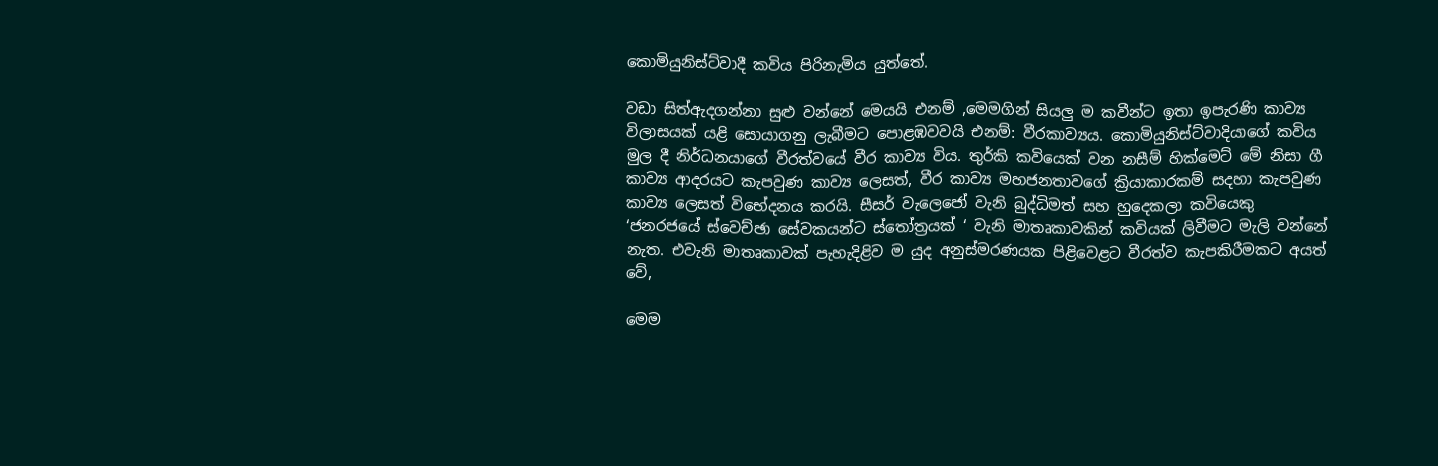කොමියුනිස්ට්වාදී කවිය පිරිනැමිය යුත්තේ.

වඩා සිත්ඇදගන්නා සුළු වන්නේ මෙයයි එනම් ,මෙමගින් සියලු ම කවීන්ට ඉතා ඉපැරණි කාව්‍ය විලාසයක් යළි සොයාගනු ලැබීමට පොළඹවවයි එනම්: වීරකාව්‍යය. කොමියුනිස්ට්වාදියාගේ කවිය මුල දී නිර්ධනයාගේ වීරත්වයේ වීර කාව්‍ය විය. තුර්කි කවියෙක් වන නසීම් හික්මෙට් මේ නිසා ගී කාව්‍ය ආදරයට කැපවුණ කාව්‍ය ලෙසත්, වීර කාව්‍ය මහජනතාවගේ ක්‍රියාකාරකම් සදහා කැපවුණ කාව්‍ය ලෙසත් විභේදනය කරයි. සීසර් වැලෙජෝ වැනි බුද්ධිමත් සහ හුදෙකලා කවියෙකු ‘ජනරජයේ ස්වෙච්ඡා සේවකයන්ට ස්තෝත්‍රයක් ‘ වැනි මාතෘකාවකින් කවියක් ලිවීමට මැලි වන්නේ නැත. එවැනි මාතෘකාවක් පැහැදිළිව ම යුද අනුස්මරණයක පිළිවෙළට වීරත්ව කැපකිරීමකට අයත් වේ,

මෙම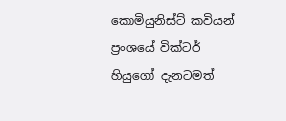කොමියුනිස්ට් කවියන් ප්‍රංශයේ වික්ටර් හියුගෝ දැනටමත්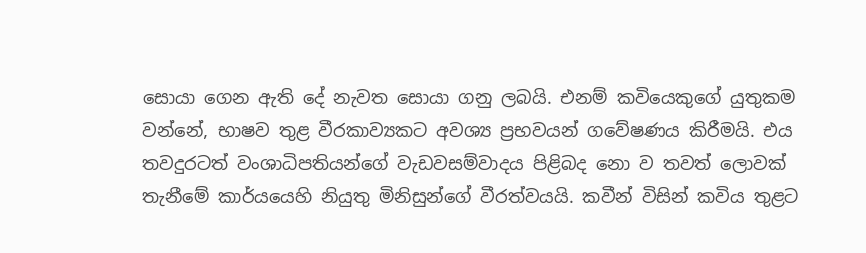සොයා ගෙන ඇති දේ නැවත සොයා ගනු ලබයි. එනම් කවියෙකුගේ යුතුකම වන්නේ, භාෂව තුළ වීරකාව්‍යකට අවශ්‍ය ප්‍රභවයන් ගවේෂණය කිරීමයි. එය තවදුරටත් වංශාධිපතියන්ගේ වැඩවසම්වාදය පිළිබද නො ව තවත් ලොවක් තැනීමේ කාර්යයෙහි නියුතු මිනිසුන්ගේ වීරත්වයයි. කවීන් විසින් කවිය තුළට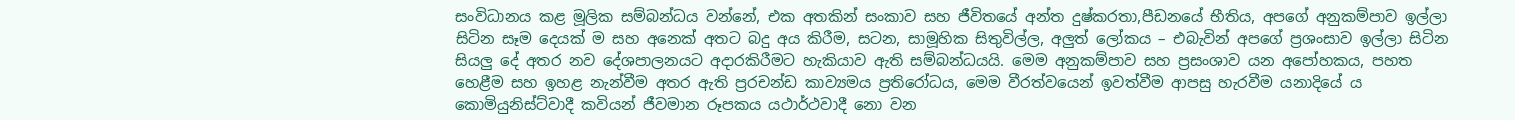සංවිධානය කළ මූලික සම්බන්ධය වන්නේ, එක අතකින් සංකාව සහ ජීවිතයේ අන්ත දුෂ්කරතා,පීඩනයේ භීතිය, අපගේ අනුකම්පාව ඉල්ලා සිටින සෑම දෙයක් ම සහ අනෙක් අතට බදු අය කිරීම, සටන, සාමූහික සිතුවිල්ල, අලුත් ලෝකය – එබැවින් අපගේ ප්‍රශංසාව ඉල්ලා සිටින සියලු දේ අතර නව දේශපාලනයට අදාරකිරීමට හැකියාව ඇති සම්බන්ධයයි. මෙම අනුකම්පාව සහ ප්‍රසංශාව යන අපෝහකය, පහත හෙළීම සහ ඉහළ නැන්වීම අතර ඇති ප්‍රරචන්ඩ කාව්‍යමය ප්‍රතිරෝධය, මෙම වීරත්වයෙන් ඉවත්වීම ආපසු හැරවීම යනාදියේ ය කොමියුනිස්ට්වාදී කවියන් ජීවමාන රූපකය යථාර්ථවාදී නො වන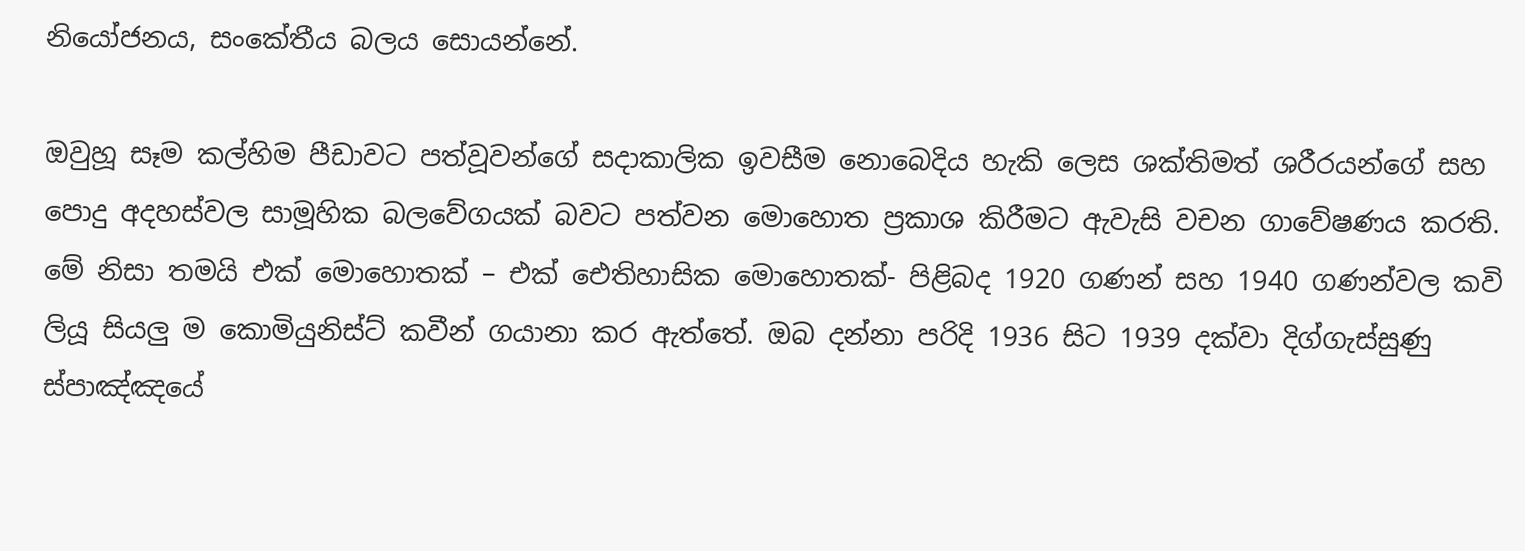නියෝජනය, සංකේතීය බලය සොයන්නේ.

ඔවුහූ සෑම කල්හිම පීඩාවට පත්වූවන්ගේ සදාකාලික ඉවසීම නොබෙදිය හැකි ලෙස ශක්තිමත් ශරීරයන්ගේ සහ පොදු අදහස්වල සාමූහික බලවේගයක් බවට පත්වන මොහොත ප්‍රකාශ කිරීමට ඇවැසි වචන ගාවේෂණය කරති.
මේ නිසා තමයි එක් මොහොතක් – එක් ඓතිහාසික මොහොතක්- පිළිබද 1920 ගණන් සහ 1940 ගණන්වල කවි ලියූ සියලු ම කොමියුනිස්ට් කවීන් ගයානා කර ඇත්තේ. ඔබ දන්නා පරිදි 1936 සිට 1939 දක්වා දිග්ගැස්සුණු ස්පාඤ්ඤයේ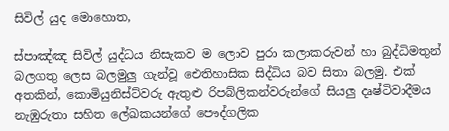සිවිල් යුද මොහොත,

ස්පාඤ්ඤ සිවිල් යුද්ධය නිසැකව ම ලොව පුරා කලාකරුවන් හා බුද්ධිමතුන් බලගතු ලෙස බලමුලු ගැන්වූ ඓතිහාසික සිද්ධිය බව සිතා බලමු. එක් අතකින්, කොමියුනිස්ට්වරු ඇතුළු රිපබ්ලිකන්වරුන්ගේ සියලු දෘෂ්ටිවාදීමය නැඹුරුතා සහිත ලේඛකයන්ගේ පෞද්ගලික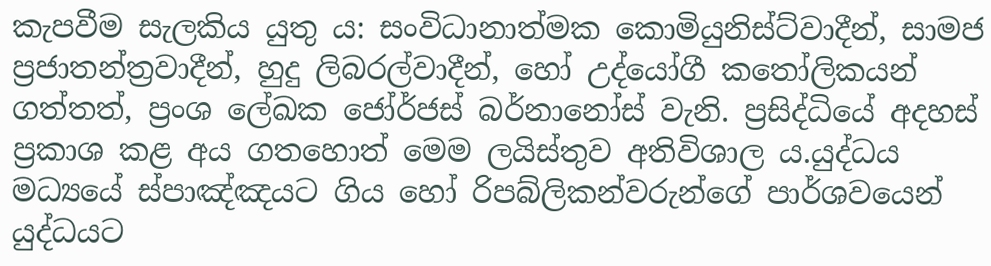කැපවීම සැලකිය යුතු ය: සංවිධානාත්මක කොමියුනිස්ට්වාදීන්, සාමජ ප්‍රජාතන්ත්‍රවාදීන්, හුදු ලිබරල්වාදීන්, හෝ උද්යෝගී කතෝලිකයන් ගත්තත්, ප්‍රංශ ලේඛක ජෝර්ජස් බර්නානෝස් වැනි. ප්‍රසිද්ධියේ අදහස් ප්‍රකාශ කළ අය ගතහොත් මෙම ලයිස්තුව අතිවිශාල ය.යුද්ධය මධ්‍යයේ ස්පාඤ්ඤයට ගිය හෝ රිපබ්ලිකන්වරුන්ගේ පාර්ශවයෙන් යුද්ධයට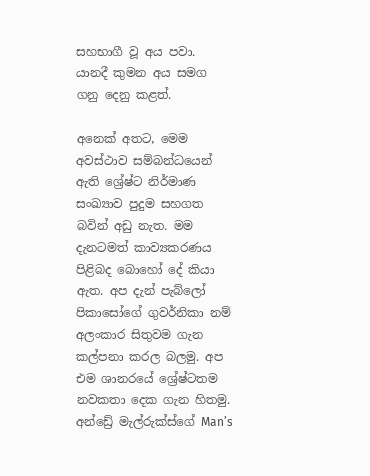සහභාගී වූ අය පවා.
යානදී කුමන අය සමග ගනු දෙනු කළත්.

අනෙක් අතට, මෙම අවස්ථාව සම්බන්ධයෙන් ඇති ශ්‍රේෂ්ට නිර්මාණ සංඛ්‍යාව පුදුම සහගත බවින් අඩු නැත. මම දැනටමත් කාව්‍යකරණය පිළිබද බොහෝ දේ කියා ඇත. අප දැන් පැබ්ලෝ පිකාසෝගේ ගුවර්නිකා නම් අලංකාර සිතුවම ගැන කල්පනා කරල බලමු. අප එම ශානරයේ ශ්‍රේෂ්ටතම නවකතා දෙක ගැන හිතමු. අන්ඩ්‍රේ මැල්රුක්ස්ගේ Man’s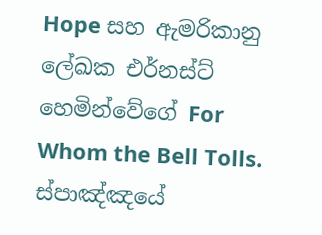Hope සහ ඇමරිකානු ලේඛක එර්නස්ට් හෙමින්වේගේ For Whom the Bell Tolls. ස්පාඤ්ඤයේ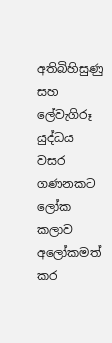අතිබිහිසුණු සහ ලේවැගිරූ යුද්ධය වසර ගණනකට ලෝක කලාව අලෝකමත් කර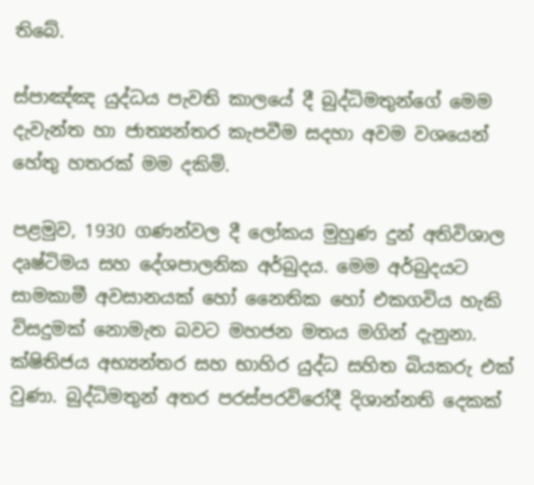තිබේ.

ස්පාඤ්ඤ යුද්ධය පැවති කාලයේ දී බුද්ධිමතුන්ගේ මෙම දැවැන්ත හා ජාත්‍යන්තර කැපවීම සදහා අවම වශයෙන් හේතු හතරක් මම දකිමි.

පළමුව, 1930 ගණන්වල දී ලෝකය මුහුණ දුන් අතිවිශාල දෘෂ්ටිමය සහ දේශපාලනික අර්බුදය. මෙම අර්බුදයට සාමකාමී අවසානයක් හෝ නෛතික හෝ එකගවිය හැකි විසදුමක් නොමැත බවට මහජන මතය මගින් දැනුනා. ක්ෂිතිජය අභ්‍යන්තර සහ භාහිර යුද්ධ සහිත බියකරු එක් වුණා. බුද්ධිමතුන් අතර පරස්පරවිරෝදී දිශාන්නති දෙකක්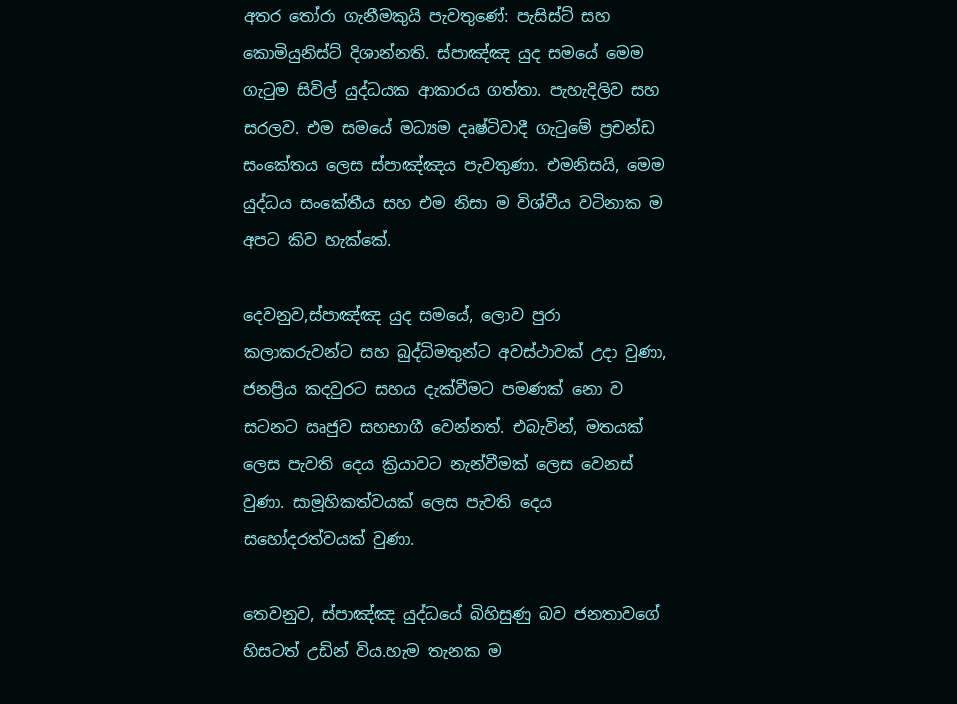අතර තෝරා ගැනීමකුයි පැවතුණේ: පැසිස්ට් සහ කොමියුනිස්ට් දිශාන්නති. ස්පාඤ්ඤ යුද සමයේ මෙම ගැටුම සිවිල් යුද්ධයක ආකාරය ගත්තා. පැහැදිලිව සහ සරලව. එම සමයේ මධ්‍යම දෘෂ්ටිවාදී ගැටුමේ ප්‍රචන්ඩ සංකේතය ලෙස ස්පාඤ්ඤය පැවතුණා. එමනිසයි, මෙම යුද්ධය සංකේතීය සහ එම නිසා ම විශ්වීය වටිනාක ම අපට කිව හැක්කේ.

දෙවනුව,ස්පාඤ්ඤ යුද සමයේ, ලොව පුරා කලාකරුවන්ට සහ බුද්ධිමතුන්ට අවස්ථාවක් උදා වුණා, ජනප්‍රිය කදවුරට සහය දැක්වීමට පමණක් නො ව සටනට ඍජුව සහභාගී වෙන්නත්. එබැවින්, මතයක් ලෙස පැවති දෙය ක්‍රියාවට නැන්වීමක් ලෙස වෙනස් වුණා. සාමූහිකත්වයක් ලෙස පැවති දෙය සහෝදරත්වයක් වුණා.

තෙවනුව, ස්පාඤ්ඤ යුද්ධයේ බිහිසුණු බව ජනතාවගේ හිසටත් උඩින් විය.හැම තැනක ම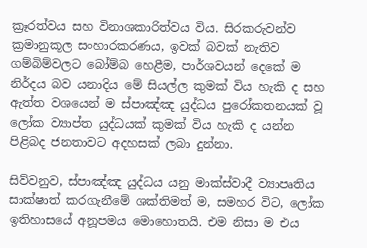ක්‍රෑරත්වය සහ විනාශකාරිත්වය විය. සිරකරුවන්ව ක්‍රමානුකූල සංහාරකරණය, ඉවක් බවක් නැතිව ගම්බිම්වලට බෝම්බ හෙළීම, පාර්ශවයන් දෙකේ ම නිර්දය බව යනාදිය මේ සියල්ල කුමක් විය හැකි ද සහ ඇත්ත වශයෙන් ම ස්පාඤ්ඤ යුද්ධය පුරෝකතනයක් වූ ලෝක ව්‍යාප්ත යුද්ධයක් කුමක් විය හැකි ද යන්න පිළිබද ජනතාවට අදහසක් ලබා දුන්නා.

සිව්වනුව, ස්පාඤ්ඤ යුද්ධය යනු මාක්ස්වාදී ව්‍යාපෘතිය සාක්ෂාත් කරගැනීමේ ශක්තිමත් ම, සමහර විට, ලෝක ඉතිහාසයේ අනූපමය මොහොතයි. එම නිසා ම එය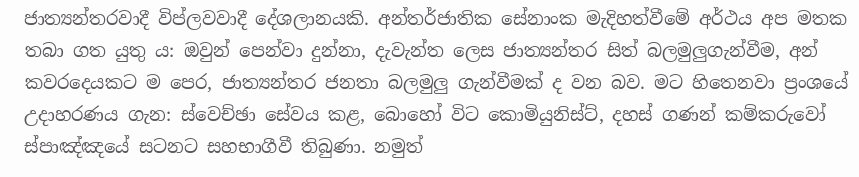ජාත්‍යන්තරවාදී විප්ලවවාදී දේශලානයකි. අන්තර්ජාතික සේනාංක මැදිහත්වීමේ අර්ථය අප මතක තබා ගත යුතු ය: ඔවුන් පෙන්වා දුන්නා, දැවැන්ත ලෙස ජාත්‍යන්තර සිත් බලමුලුගැන්වීම, අන් කවරදෙයකට ම පෙර, ජාත්‍යන්තර ජනතා බලමුලු ගැන්වීමක් ද වන බව. මට හිතෙනවා ප්‍රංශයේ උදාහරණය ගැන: ස්වෙච්ඡා සේවය කළ, බොහෝ විට කොමියුනිස්ට්, දහස් ගණන් කම්කරුවෝ ස්පාඤ්ඤයේ සටනට සහභාගීවී තිබුණා. නමුත්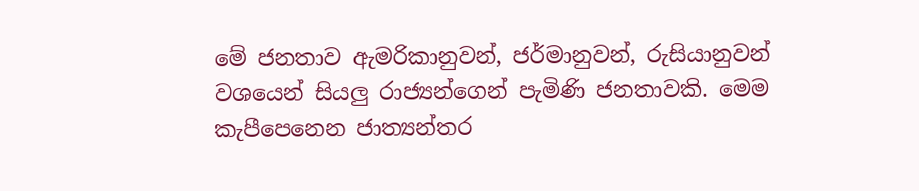මේ ජනතාව ඇමරිකානුවන්, ජර්මානුවන්, රුසියානුවන් වශයෙන් සියලු රාජ්‍යන්ගෙන් පැමිණි ජනතාවකි. මෙම කැපීපෙනෙන ජාත්‍යන්තර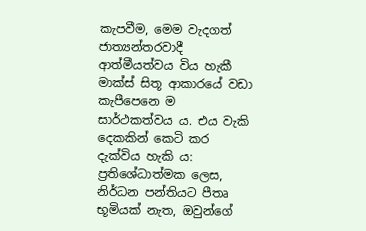කැපවීම, මෙම වැදගත් ජාත්‍යන්තරවාදී ආත්මීයත්වය විය හැකී මාක්ස් සිතූ ආකාරයේ වඩා කැපීපෙනෙ ම සාර්ථකත්වය ය. එය වැකි දෙකකින් කෙටි කර දැක්විය හැකි ය: ප්‍රතිශේධාත්මක ලෙස, නිර්ධන පන්තියට පීතෘ භූමියක් නැත, ඔවුන්ගේ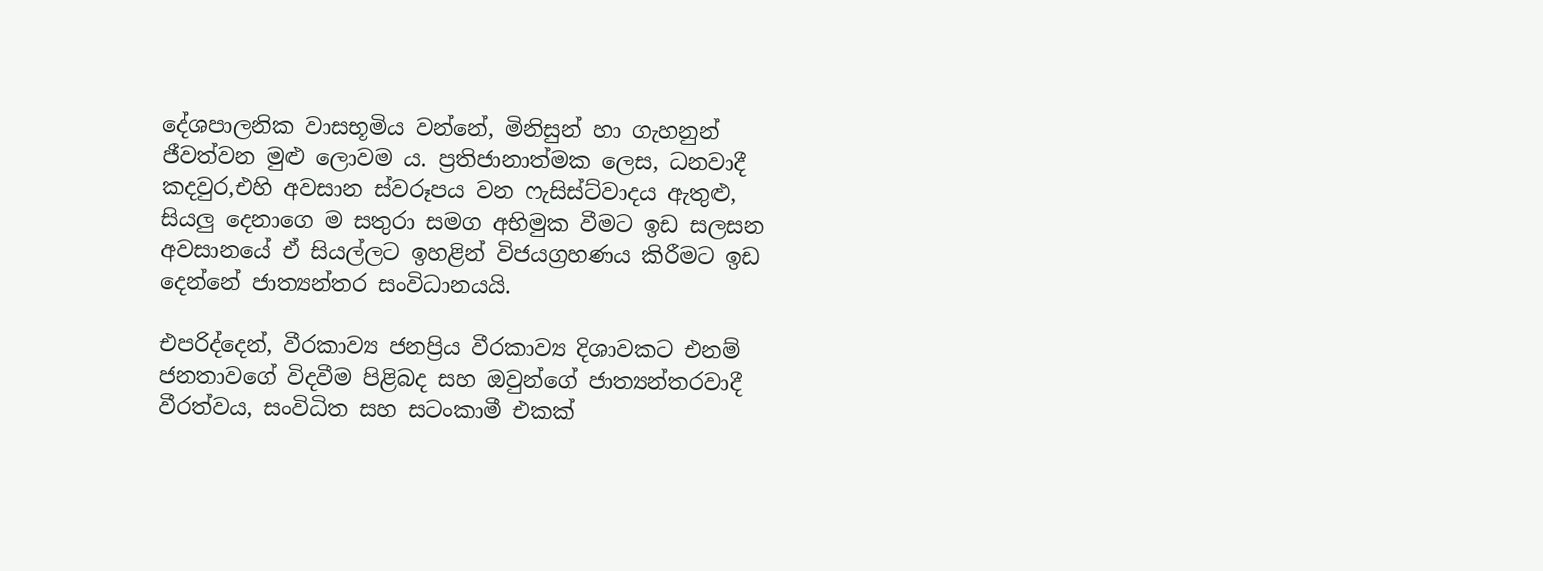දේශපාලනික වාසභූමිය වන්නේ, මිනිසුන් හා ගැහනුන් ජීවත්වන මුළු ලොවම ය. ප්‍රතිජානාත්මක ලෙස, ධනවාදී කදවුර,එහි අවසාන ස්වරූපය වන ෆැසිස්ට්වාදය ඇතුළු, සියලු දෙනාගෙ ම සතුරා සමග අභිමුක වීමට ඉඩ සලසන අවසානයේ ඒ සියල්ලට ඉහළින් විජයග්‍රහණය කිරීමට ඉඩ දෙන්නේ ජාත්‍යන්තර සංවිධානයයි.

එපරිද්දෙන්, වීරකාව්‍ය ජනප්‍රිය වීරකාව්‍ය දිශාවකට එනම් ජනතාවගේ විදවීම පිළිබද සහ ඔවුන්ගේ ජාත්‍යන්තරවාදී වීරත්වය, සංවිධිත සහ සටංකාමී එකක්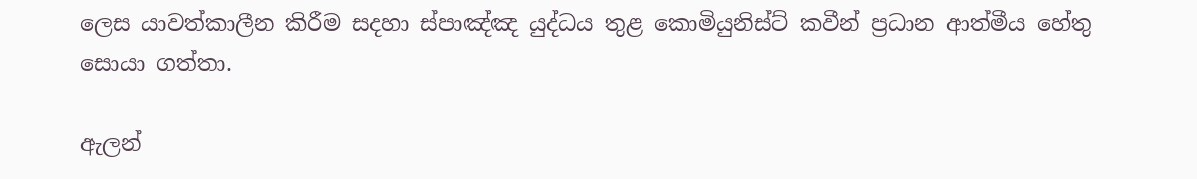ලෙස යාවත්කාලීන කිරීම සදහා ස්පාඤ්ඤ යුද්ධය තුළ කොමියුනිස්ට් කවීන් ප්‍රධාන ආත්මීය හේතු සොයා ගත්තා.

ඇලන්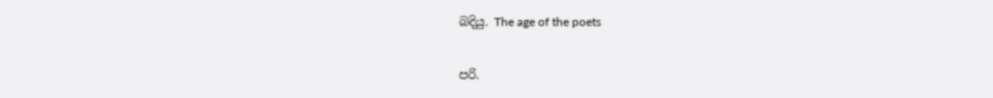බදියු. The age of the poets

පරි.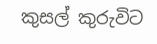කුසල් කුරුවිට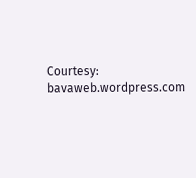Courtesy: bavaweb.wordpress.com